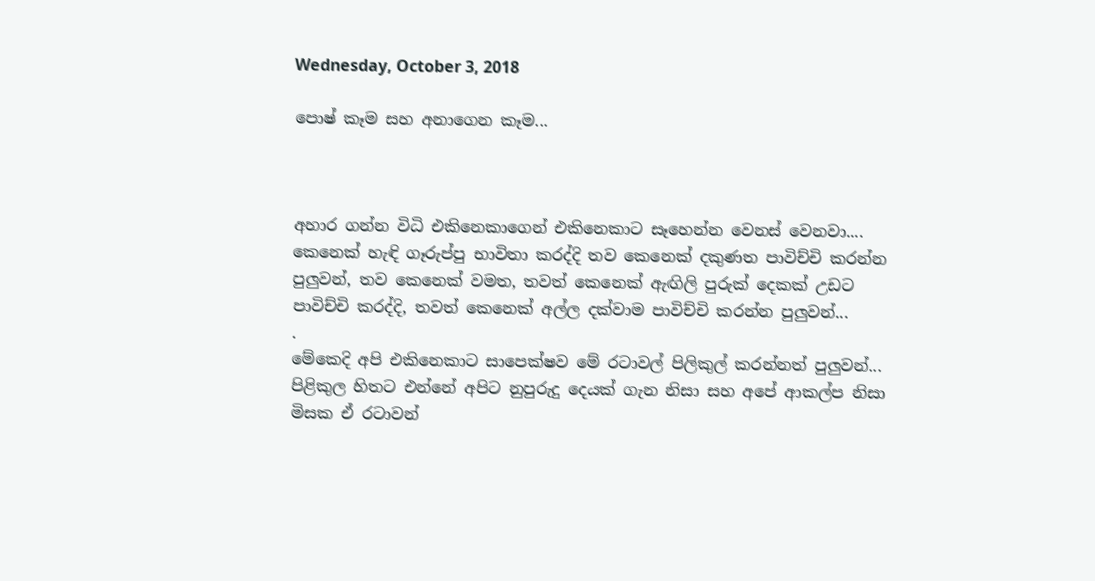Wednesday, October 3, 2018

පොෂ් කෑම සහ අනාගෙන කෑම...



අහාර ගන්න විධි එකිනෙකාගෙන් එකිනෙකාට සෑහෙන්න වෙනස් වෙනවා.... කෙනෙක් හැඳි ගෑරුප්පු භාවිතා කරද්දි තව කෙනෙක් දකුණත පාවිච්චි කරන්න පුලුවන්, තව කෙනෙක් වමත, තවත් කෙනෙක් ඇඟිලි පුරුක් දෙකක් උඩට පාවිච්චි කරද්දි, තවත් කෙනෙක් අල්ල දක්වාම පාවිච්චි කරන්න පුලුවන්...
.
මේකෙදි අපි එකිනෙකාට සාපෙක්ෂව මේ රටාවල් පිලිකුල් කරන්නත් පුලුවන්... පිළිකුල හිතට එන්නේ අපිට නුපුරුදු දෙයක් ගැන නිසා සහ අපේ ආකල්ප නිසා මිසක ඒ රටාවන්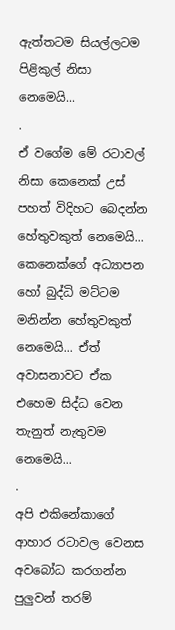ඇත්තටම සියල්ලටම පිළිකුල් නිසා නෙමෙයි...
.
ඒ වගේම මේ රටාවල් නිසා කෙනෙක් උස් පහත් විදිහට බෙදන්න හේතුවකුත් නෙමෙයි... කෙනෙක්ගේ අධ්‍යාපන හෝ බුද්ධි මට්ටම මනින්න හේතුවකුත් නෙමෙයි... ඒත් අවාසනාවට ඒක එහෙම සිද්ධ වෙන තැනුත් නැතුවම නෙමෙයි...
.
අපි එකිනේකාගේ ආහාර රටාවල වෙනස අවබෝධ කරගන්න පුලුවන් තරම්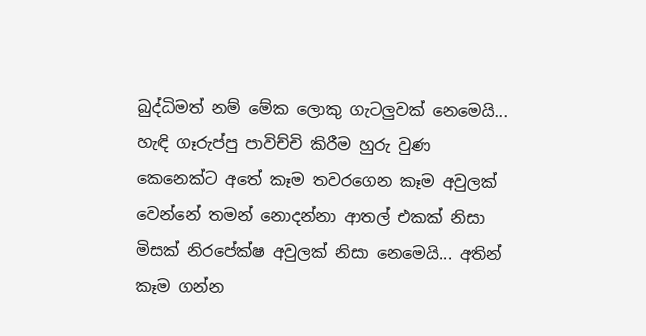බුද්ධිමත් නම් මේක ලොකු ගැටලුවක් නෙමෙයි... හැඳි ගෑරුප්පු පාවිච්චි කිරීම හුරු වුණ කෙනෙක්ට අතේ කෑම තවරගෙන කෑම අවුලක් වෙන්නේ තමන් නොදන්නා ආතල් එකක් නිසා මිසක් නිරපේක්ෂ අවුලක් නිසා නෙමෙයි... අතින් කෑම ගන්න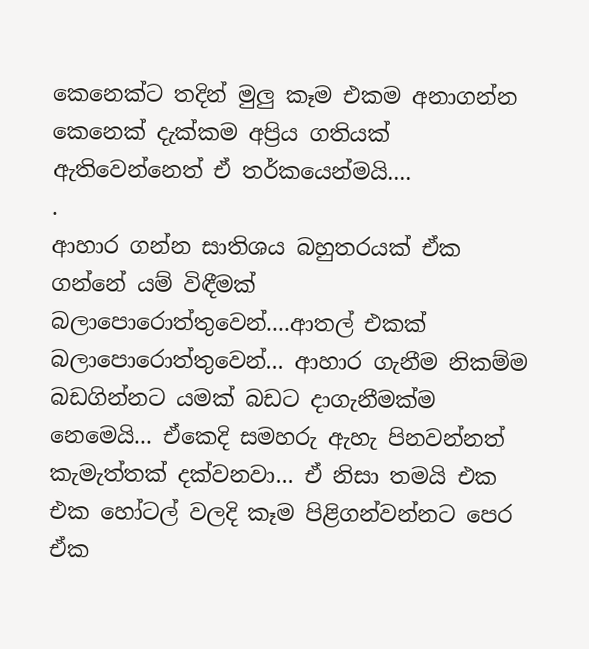කෙනෙක්ට තදින් මුලු කෑම එකම අනාගන්න කෙනෙක් දැක්කම අප්‍රිය ගතියක් ඇතිවෙන්නෙත් ඒ තර්කයෙන්මයි....
.
ආහාර ගන්න සාතිශය බහුතරයක් ඒක ගන්නේ යම් විඳීමක් බලාපොරොත්තුවෙන්....ආතල් එකක් බලාපොරොත්තුවෙන්... ආහාර ගැනීම නිකම්ම බඩගින්නට යමක් බඩට දාගැනීමක්ම නෙමෙයි... ඒකෙදි සමහරු ඇහැ පිනවන්නත් කැමැත්තක් දක්වනවා... ඒ නිසා තමයි එක එක හෝටල් වලදි කෑම පිළිගන්වන්නට පෙර ඒක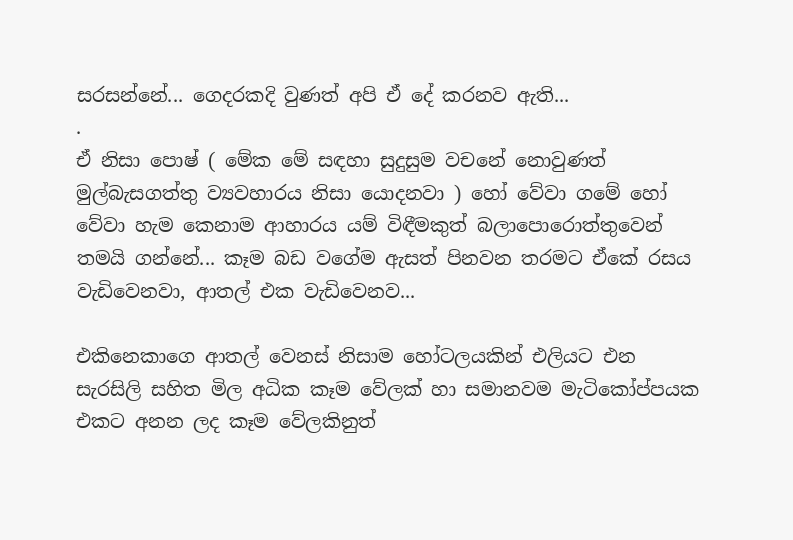සරසන්නේ... ගෙදරකදි වුණත් අපි ඒ දේ කරනව ඇති...
.
ඒ නිසා පොෂ් ( මේක මේ සඳහා සුදුසුම වචනේ නොවුණත් මුල්බැසගත්තු ව්‍යවහාරය නිසා යොදනවා ) හෝ වේවා ගමේ හෝ වේවා හැම කෙනාම ආහාරය යම් විඳීමකුත් බලාපොරොත්තුවෙන් තමයි ගන්නේ... කෑම බඩ වගේම ඇසත් පිනවන තරමට ඒකේ රසය වැඩිවෙනවා, ආතල් එක වැඩිවෙනව...

එකිනෙකාගෙ ආතල් වෙනස් නිසාම හෝටලයකින් එලියට එන සැරසිලි සහිත මිල අධික කෑම වේලක් හා සමානවම මැටිකෝප්පයක එකට අනන ලද කෑම වේලකිනුත්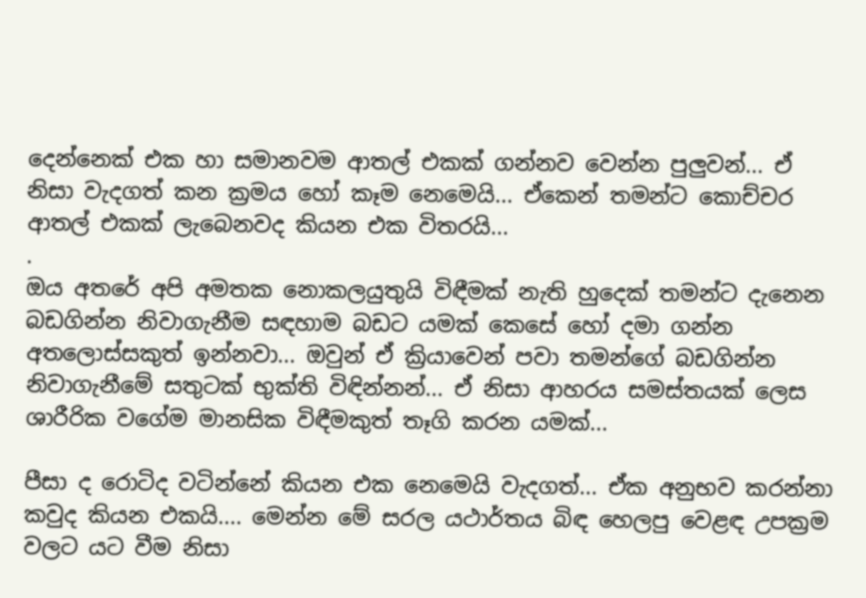දෙන්නෙක් එක හා සමානවම ආතල් එකක් ගන්නව වෙන්න පුලුවන්... ඒ නිසා වැදගත් කන ක්‍රමය හෝ කෑම නෙමෙයි... ඒකෙන් තමන්ට කොච්චර ආතල් එකක් ලැබෙනවද කියන එක විතරයි...
.
ඔය අතරේ අපි අමතක නොකලයුතුයි විඳීමක් නැති හුදෙක් තමන්ට දැනෙන බඩගින්න නිවාගැනීම සඳහාම බඩට යමක් කෙසේ හෝ දමා ගන්න අතලොස්සකුත් ඉන්නවා... ඔවුන් ඒ ක්‍රියාවෙන් පවා තමන්ගේ බඩගින්න නිවාගැනීමේ සතුටක් භුක්ති විඳින්නන්... ඒ නිසා ආහරය සමස්තයක් ලෙස ශාරීරික වගේම මානසික විඳීමකුත් තෑගි කරන යමක්...

පීසා ද රොටිද වටින්නේ කියන එක නෙමෙයි වැදගත්... ඒක අනුභව කරන්නා කවුද කියන එකයි.... මෙන්න මේ සරල යථාර්තය බිඳ හෙලපු වෙළඳ උපක්‍රම වලට යට වීම නිසා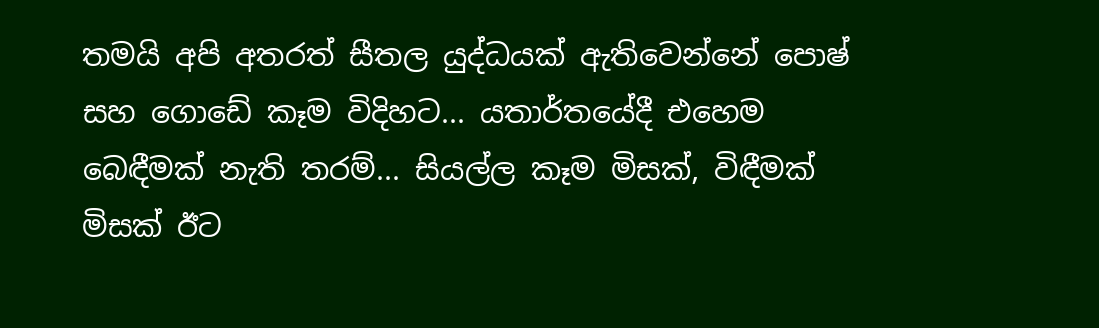තමයි අපි අතරත් සීතල යුද්ධයක් ඇතිවෙන්නේ පොෂ් සහ ගොඩේ කෑම විදිහට... යතාර්තයේදී එහෙම බෙඳීමක් නැති තරම්... සියල්ල කෑම මිසක්, විඳීමක් මිසක් ඊට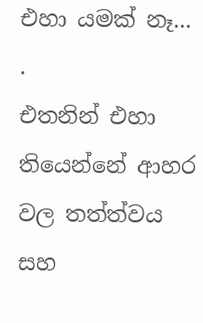එහා යමක් නෑ...
.
එතනින් එහා තියෙන්නේ ආහර වල තත්ත්වය සහ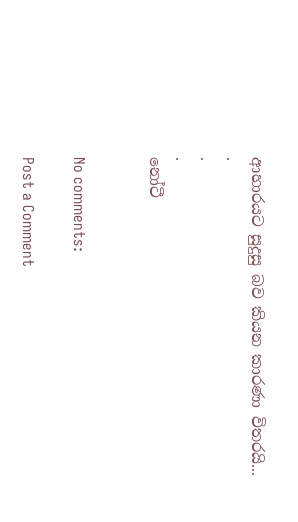ආහාරයට සුදුසු බව කියන කාරණා විතරයි...
.
.
.
නෝටී


No comments:

Post a Comment